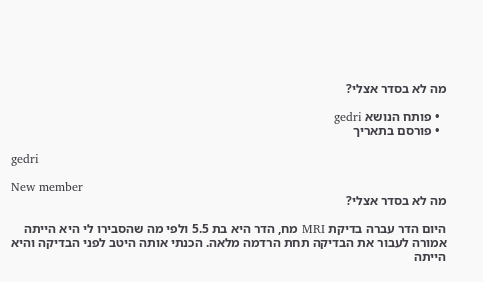מה לא בסדר אצלי?

  • פותח הנושא gedri
  • פורסם בתאריך

gedri

New member
מה לא בסדר אצלי?

היום הדר עברה בדיקת MRI מח, הדר היא בת 5.5 ולפי מה שהסבירו לי היא הייתה אמורה לעבור את הבדיקה תחת הרדמה מלאה. הכנתי אותה היטב לפני הבדיקה והיא הייתה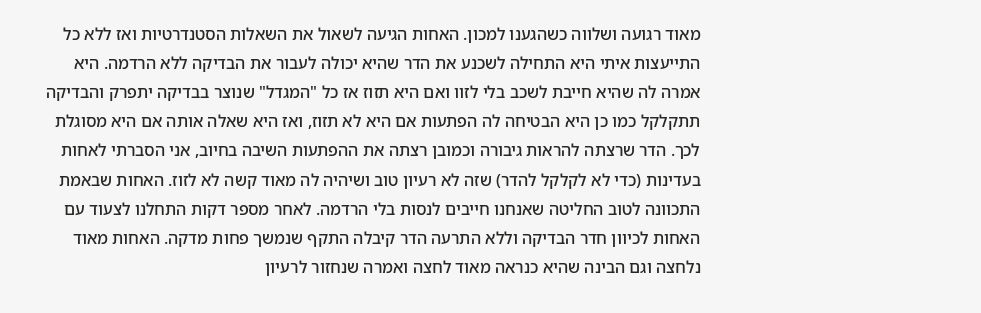מאוד רגועה ושלווה כשהגענו למכון. האחות הגיעה לשאול את השאלות הסטנדרטיות ואז ללא כל התייעצות איתי היא התחילה לשכנע את הדר שהיא יכולה לעבור את הבדיקה ללא הרדמה. היא אמרה לה שהיא חייבת לשכב בלי לזוו ואם היא תזוז אז כל "המגדל" שנוצר בבדיקה יתפרק והבדיקה תתקלקל כמו כן היא הבטיחה לה הפתעות אם היא לא תזוז, ואז היא שאלה אותה אם היא מסוגלת לכך. הדר שרצתה להראות גיבורה וכמובן רצתה את ההפתעות השיבה בחיוב, אני הסברתי לאחות בעדינות (כדי לא לקלקל להדר) שזה לא רעיון טוב ושיהיה לה מאוד קשה לא לזוז. האחות שבאמת התכוונה לטוב החליטה שאנחנו חייבים לנסות בלי הרדמה. לאחר מספר דקות התחלנו לצעוד עם האחות לכיוון חדר הבדיקה וללא התרעה הדר קיבלה התקף שנמשך פחות מדקה. האחות מאוד נלחצה וגם הבינה שהיא כנראה מאוד לחצה ואמרה שנחזור לרעיון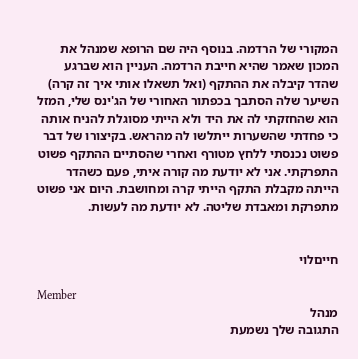המקורי של הרדמה. בנוסף היה שם הרופא שמנהל את המכון שאמר שהיא חייבת הרדמה. העניין הוא שברגע שהדר קיבלה את ההתקף (ואל תשאלו אותי איך זה קרה) השיער שלה הסתבך בכפתור האחורי של הג'ינס שלי, המזל הוא שהחזקתי לה את היד ולא הייתי מסוגלת להניח אותה כי פחדתי שהשערות ייתלשו לה מהראש. בקיצורו של דבר פשוט נכנסתי ללחץ מטורף ואחרי שהסתיים ההתקף פשוט התפרקתי. אני לא יודעת מה קורה איתי, פעם כשהדר הייתה מקבלת התקף הייתי קרה ומחושבת. היום אני פשוט מתפרקת ומאבדת שליטה. לא יודעת מה לעשות.


חייםלוי

Member
מנהל
התגובה שלך נשמעת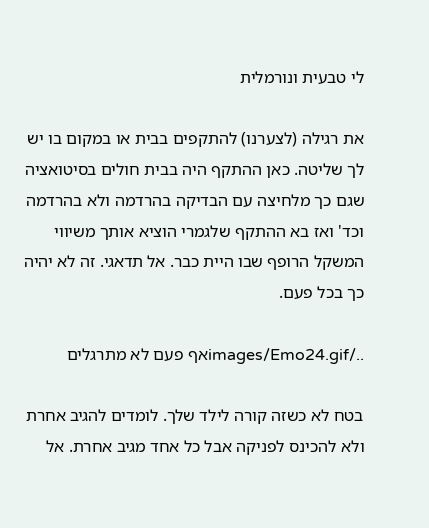לי טבעית ונורמלית

את רגילה (לצערנו) להתקפים בבית או במקום בו יש לך שליטה. כאן ההתקף היה בבית חולים בסיטואציה שגם כך מלחיצה עם הבדיקה בהרדמה ולא בהרדמה וכד' ואז בא ההתקף שלגמרי הוציא אותך משיווי המשקל הרופף שבו היית כבר. אל תדאגי. זה לא יהיה כך בכל פעם.

../images/Emo24.gifאף פעם לא מתרגלים

בטח לא כשזה קורה לילד שלך. לומדים להגיב אחרת ולא להכינס לפניקה אבל כל אחד מגיב אחרת. אל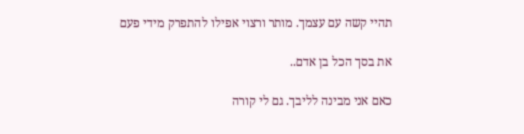תהיי קשה עם עצמך. מותר ורצוי אפילו להתפרק מידי פעם

את בסך הכל בן אדם..

כאם אני מבינה לליבך. גם לי קורה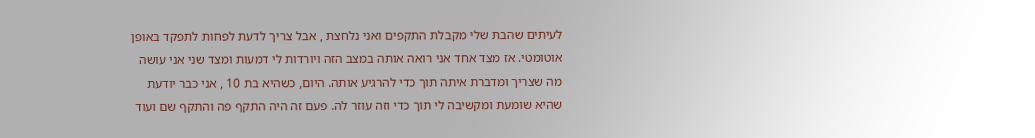לעיתים שהבת שלי מקבלת התקפים ואני נלחצת , אבל צריך לדעת לפחות לתפקד באופן אוטומטי. אז מצד אחד אני רואה אותה במצב הזה ויורדות לי דמעות ומצד שני אני עושה מה שצריך ומדברת איתה תוך כדי להרגיע אותה. היום, כשהיא בת 10 , אני כבר יודעת שהיא שומעת ומקשיבה לי תוך כדי וזה עוזר לה. פעם זה היה התקף פה והתקף שם ועוד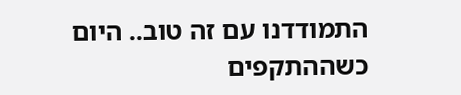התמודדנו עם זה טוב.. היום כשההתקפים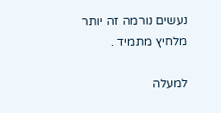נעשים נורמה זה יותר מלחיץ מתמיד .

למעלה